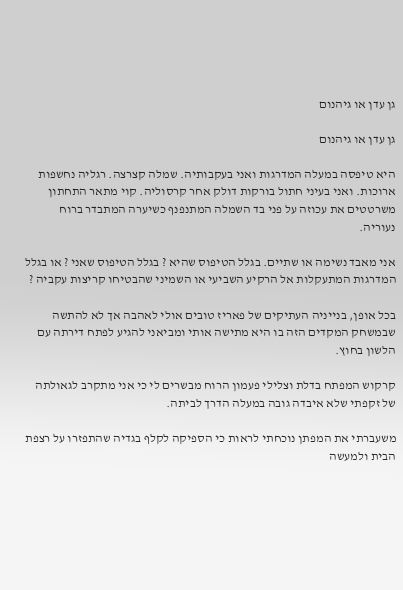גן עדן או גיהנום

גן עדן או גיהנום

היא טיפסה במעלה המדרגות ואני בעקבותיה. שמלה קצרצה. רגליה נחשפות ארוכות. ואני בעיני חתול בורקות דולק אחר קרסוליה. קוי מתאר התחתון משרטטים את עכוזה על פני בד השמלה המתנפנף כשיערה המתבדר ברוח נעוריה.

אני מאבד נשימה או שתיים. בגלל הטיפוס שהיא ? בגלל הטיפוס שאני ? או בגלל המדרגות המתעקלות אל הרקיע השביעי או השמיני שהבטיחו קריצות עקביה ?

בכל אופן, בנייניה העתיקים של פאריז טובים אולי לאהבה אך לא להתשה שבמשחק המקדים הזה בו היא מתישה אותי ומביאני להגיע לפתח דירתה עם הלשון בחוץ.

קרקוש המפתח בדלת וצלילי פעמון הרוח מבשרים לי כי אני מתקרב לגאולתה של זקפתי שלא איבדה גובה במעלה הדרך לביתה.

משעברתי את המפתן נוכחתי לראות כי הספיקה לקלף בגדיה שהתפזרו על רצפת הבית ולמעשה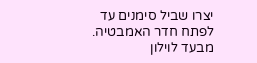יצרו שביל סימנים עד לפתח חדר האמבטיה. מבעד לוילון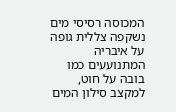המכוסה רסיסי מים נשקפה צללית גופה על איבריה המתנועעים כמו בובה על חוט, למקצב סילון המים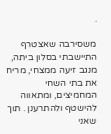.

משסירבה שאצטרף התיישבתי בסלון ביתה, מנגב זיעה ממצחי, מריח את בתי השחי המחמיצים, ומתאווה להישטף ולהתרענן . תוך שאני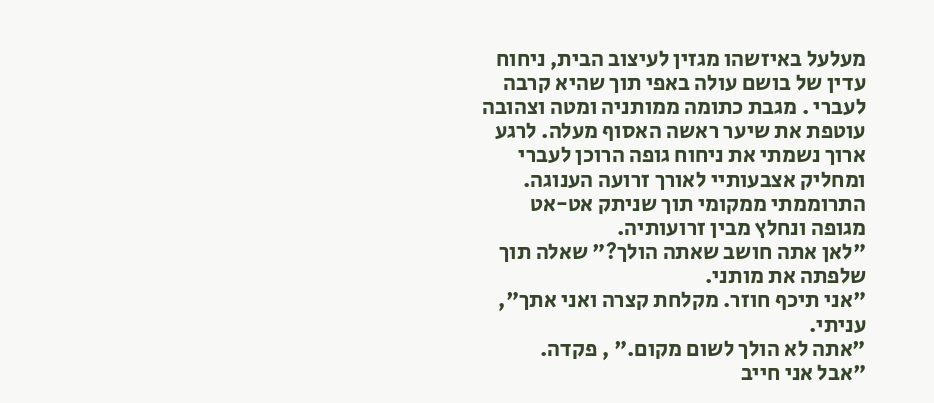מעלעל באיזשהו מגזין לעיצוב הבית, ניחוח עדין של בושם עולה באפי תוך שהיא קרבה לעברי . מגבת כתומה ממותניה ומטה וצהובה עוטפת את שיער ראשה האסוף מעלה. לרגע ארוך נשמתי את ניחוח גופה הרוכן לעברי ומחליק אצבעותיי לאורך זרועה הענוגה. התרוממתי ממקומי תוך שניתק אט-אט מגופה ונחלץ מבין זרועותיה.
"לאן אתה חושב שאתה הולך?" שאלה תוך שלפתה את מותני.
"אני תיכף חוזר. מקלחת קצרה ואני אתך", עניתי.
"אתה לא הולך לשום מקום." , פקדה.
"אבל אני חייב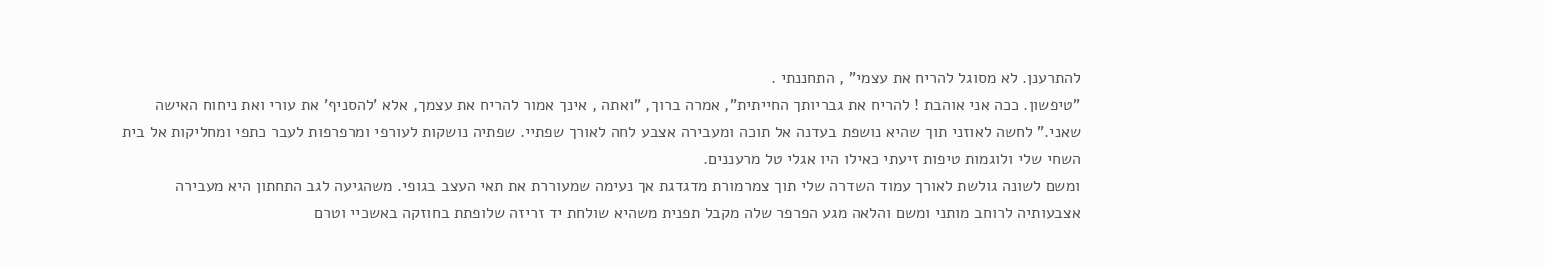להתרענן. לא מסוגל להריח את עצמי" , התחננתי .
"טיפשון. ככה אני אוהבת ! להריח את גבריותך החייתית", אמרה ברוך, "ואתה , אינך אמור להריח את עצמך, אלא 'להסניף' את עורי ואת ניחוח האישה שאני." לחשה לאוזני תוך שהיא נושפת בעדנה אל תוכה ומעבירה אצבע לחה לאורך שפתיי. שפתיה נושקות לעורפי ומרפרפות לעבר כתפי ומחליקות אל בית השחי שלי ולוגמות טיפות זיעתי כאילו היו אגלי טל מרעננים.
ומשם לשונה גולשת לאורך עמוד השדרה שלי תוך צמרמורת מדגדגת אך נעימה שמעוררת את תאי העצב בגופי. משהגיעה לגב התחתון היא מעבירה אצבעותיה לרוחב מותני ומשם והלאה מגע הפרפר שלה מקבל תפנית משהיא שולחת יד זריזה שלופתת בחוזקה באשכיי וטרם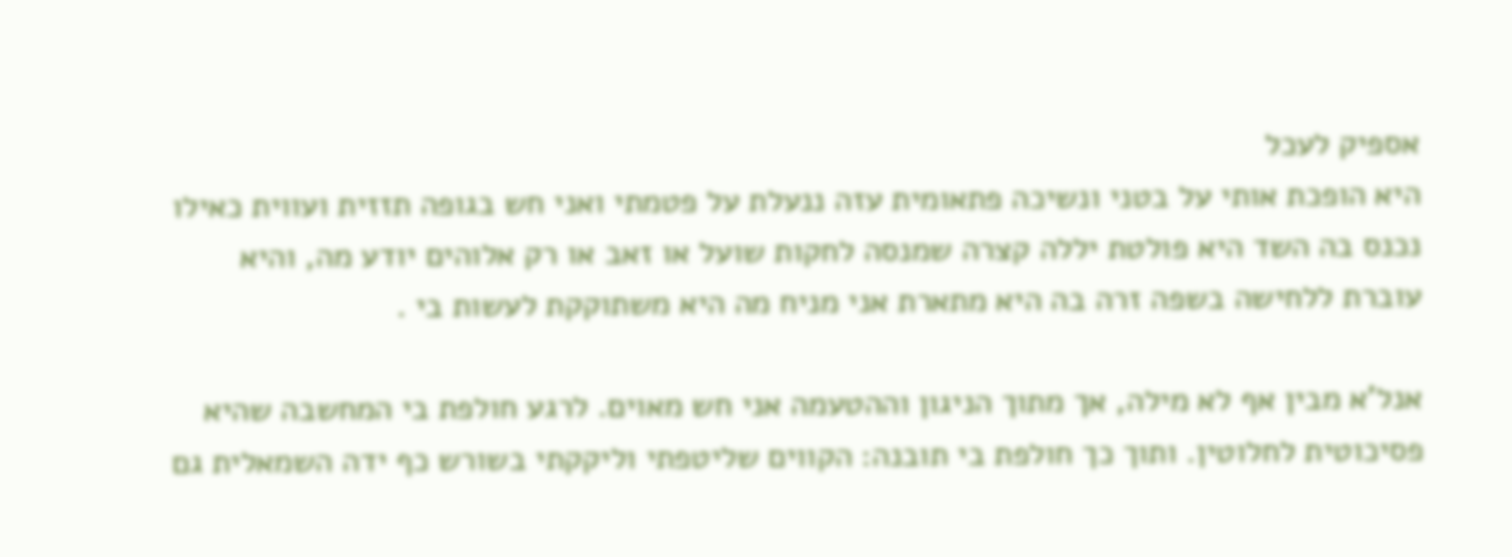אספיק לעכל
היא הופכת אותי על בטני ונשיכה פתאומית עזה ננעלת על פטמתי ואני חש בגופה תזזית ועווית כאילו נכנס בה השד היא פולטת יללה קצרה שמנסה לחקות שועל או זאב או רק אלוהים יודע מה, והיא עוברת ללחישה בשפה זרה בה היא מתארת אני מניח מה היא משתוקקת לעשות בי .

אנל'א מבין אף לא מילה, אך מתוך הניגון וההטעמה אני חש מאוים. לרגע חולפת בי המחשבה שהיא פסיכוטית לחלוטין. ותוך כך חולפת בי תובנה: הקווים שליטפתי וליקקתי בשורש כף ידה השמאלית גם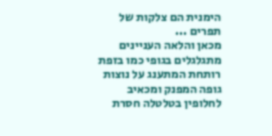הימנית הם צלקות של תפרים ...
מכאן והלאה העניינים מתגלגלים בגופי כמו בזפת רותחת המתענג על נוצות גופה המפנק ומכאיב לחלופין בטלטלה חסרת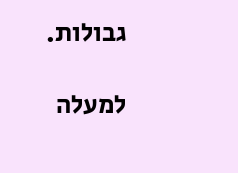גבולות.

למעלה